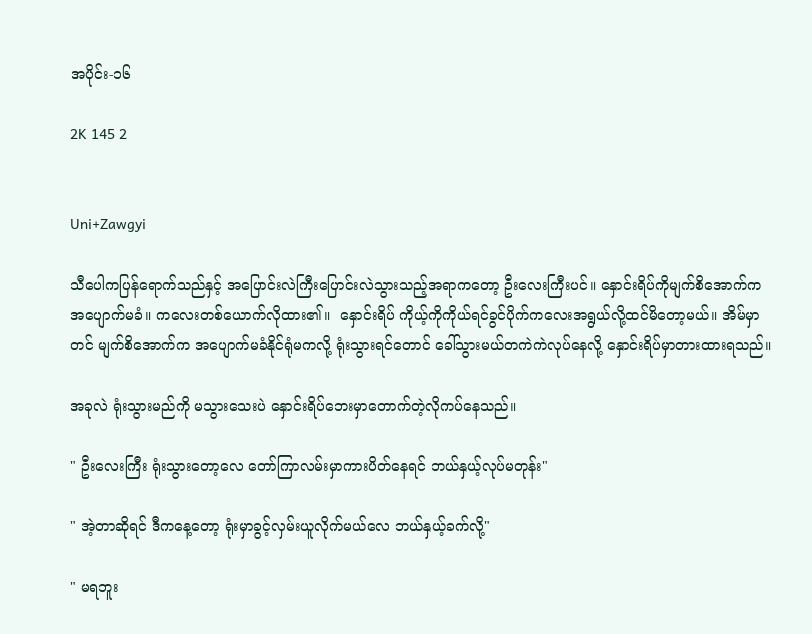အပိုင်း-၁၆

2K 145 2


Uni+Zawgyi

သီပေါကပြန်ရောက်သည်နှင့် အပြောင်းလဲကြီးပြောင်းလဲသွားသည့်အရာကတော့ ဦးလေးကြီးပင်။ နှောင်းရိပ်ကိုမျက်စိအောက်ကအပျောက်မခံ။ ကလေးတစ်ယောက်လိုထား၏။  နှောင်းရိပ် ကိုယ့်ကိုကိုယ်ရင်ခွင်ပိုက်ကလေးအရွယ်လို့ထင်မိတော့မယ်။ အိမ်မှာတင် မျက်စိအောက်က အပျောက်မခံနိုင်ရုံမကလို့ ရုံးသွားရင်တောင် ခေါ်သွားမယ်တကဲကဲလုပ်နေလို့ နှောင်းရိပ်မှာတားထားရသည်။

အခုလဲ ရုံးသွားမည်ကို မသွားသေးပဲ နှောင်းရိပ်ဘေးမှာတောက်တဲ့လိုကပ်နေသည်။

" ဦးလေးကြီး ရုံးသွားတော့လေ တော်ကြာလမ်းမှာကားပိတ်နေရင် ဘယ်နှယ့်လုပ်မတုန်း"

" အဲ့တာဆိုရင် ဒီကနေ့တော့ ရုံးမှာခွင့်လှမ်းယူလိုက်မယ်လေ ဘယ်နှယ့်ခက်လို့"

" မရဘူး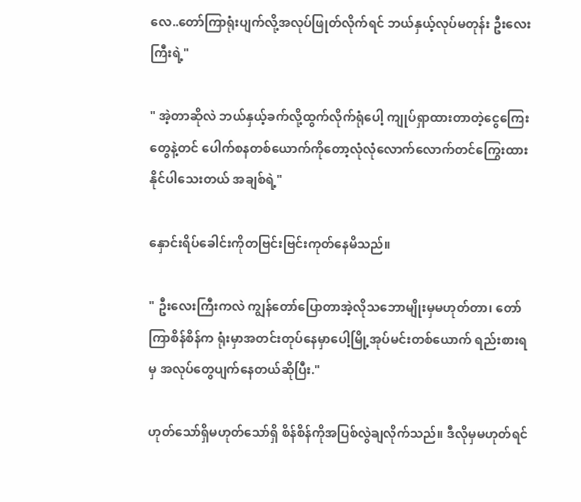လေ..တော်ကြာရုံးပျက်လို့အလုပ်ဖြုတ်လိုက်ရင် ဘယ်နှယ့်လုပ်မတုန်း ဦးလေးကြီးရဲ့"

" အဲ့တာဆိုလဲ ဘယ်နှယ့်ခက်လို့ထွက်လိုက်ရုံပေါ့ ကျုပ်ရှာထားတာတဲ့ငွေကြေးတွေနဲ့တင် ပေါက်စနတစ်ယောက်ကိုတော့လုံလုံလောက်လောက်တင်ကြွေးထားနိုင်ပါသေးတယ် အချစ်ရဲ့"

နှောင်းရိပ်ခေါင်းကိုတဗြင်းဗြင်း‌ကုတ်နေမိသည်။

" ဦးလေးကြီးကလဲ ကျွန်တော်ပြောတာအဲ့လိုသဘောမျိုးမှမဟုတ်တာ၊ တော်ကြာစိန်စိန်က ရုံးမှာအတင်းတုပ်နေမှာပေါ့မြို့အုပ်မင်းတစ်ယောက် ရည်းစားရမှ အလုပ်တွေပျက်နေတယ်ဆိုပြီး."

ဟုတ်သော်ရှိမဟုတ်သော်ရှိ စိန်စိန်ကိုအပြစ်လွဲချလိုက်သည်။ ဒီလိုမှမဟုတ်ရင်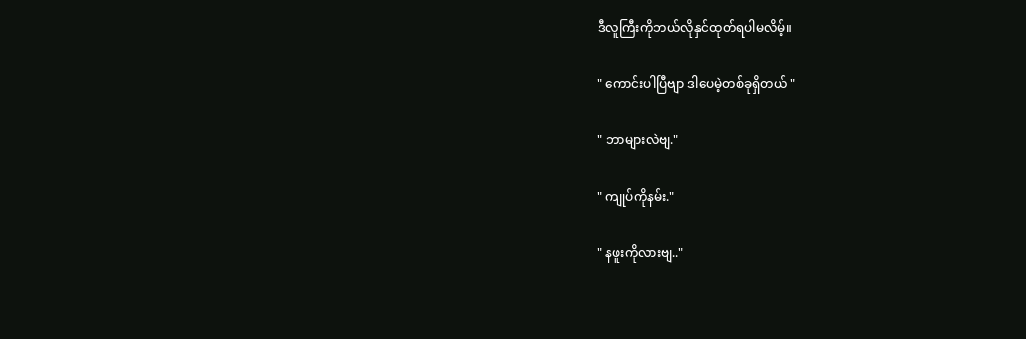ဒီလူကြီးကိုဘယ်လိုနှင်ထုတ်ရပါမလိမ့်။

" ကောင်းပါပြီဗျာ ဒါပေမဲ့တစ်ခုရှိတယ် "

" ဘာများလဲဗျ."

" ကျုပ်ကိုနမ်း."

" နဖူးကိုလားဗျ.."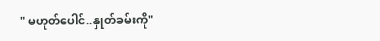" မဟုတ်ပေါင်..နှုတ်ခမ်းကို"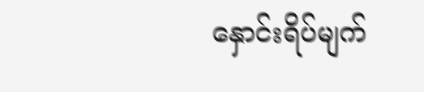နှောင်းရိပ်မျက်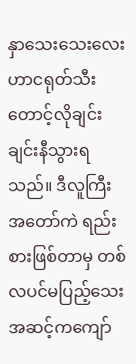နှာသေးသေးလေးဟာငရုတ်သီးတောင့်လိုချင်းချင်းနီသွားရသည်။ ဒီလူကြီးအတော်ကဲ ရည်းစားဖြစ်တာမှ တစ်လပင်မပြည့်သေး အဆင့်ကကျော်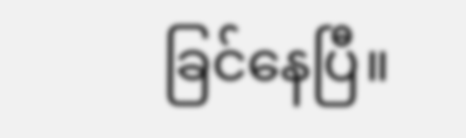ခြင်နေပြီ။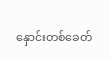နှောင်းတစ်ခေတ်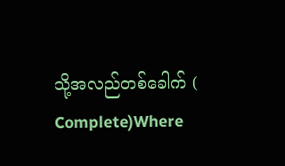သို့အလည်တစ်ခေါက် ( Complete)Where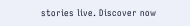stories live. Discover now